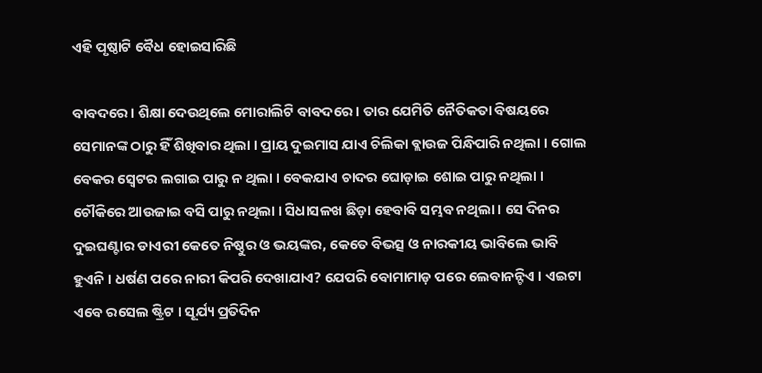ଏହି ପୃଷ୍ଠାଟି ବୈଧ ହୋଇସାରିଛି

ବାବଦରେ । ଶିକ୍ଷା ଦେଉଥିଲେ ମୋରାଲିଟି ବାବଦରେ । ତାର ଯେମିତି ନୈତିକତା ବିଷୟରେ ସେମାନଙ୍କ ଠାରୁ ହିଁ ଶିଖିବାର ଥିଲା । ପ୍ରାୟ ଦୁଇମାସ ଯାଏ ଚିଲିକା ବ୍ଲାଉଜ ପିନ୍ଧିପାରି ନଥିଲା । ଗୋଲ ବେକର ସ୍ୱେଟର ଲଗାଇ ପାରୁ ନ ଥିଲା । ବେକଯାଏ ଚାଦର ଘୋଡ଼ାଇ ଶୋଇ ପାରୁ ନଥିଲା । ଚୌକିରେ ଆଉଜାଇ ବସି ପାରୁ ନଥିଲା । ସିଧାସଳଖ ଛିଡ଼ା ହେବାବି ସମ୍ଭବ ନଥିଲା । ସେ ଦିନର ଦୁଇଘଣ୍ଟାର ଡାଏରୀ କେତେ ନିଷ୍ଠୁର ଓ ଭୟଙ୍କର, କେତେ ବିଭତ୍ସ ଓ ନାରକୀୟ ଭାବିଲେ ଭାବି ହୁଏନି । ଧର୍ଷଣ ପରେ ନାରୀ କିପରି ଦେଖାଯାଏ? ଯେପରି ବୋମାମାଡ଼ ପରେ ଲେବାନନ୍ଟିଏ । ଏଇଟା ଏବେ ରସେଲ ଷ୍ଟ୍ରିଟ । ସୂର୍ଯ୍ୟ ପ୍ରତିଦିନ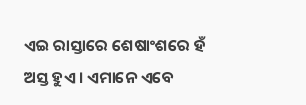ଏଇ ରାସ୍ତାରେ ଶେଷାଂଶରେ ହଁ ଅସ୍ତ ହୁଏ । ଏମାନେ ଏବେ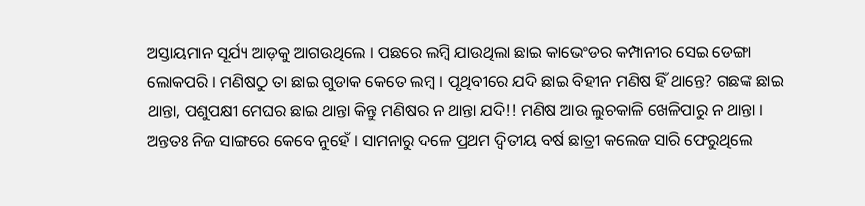ଅସ୍ତାୟମାନ ସୂର୍ଯ୍ୟ ଆଡ଼କୁ ଆଗଉଥିଲେ । ପଛରେ ଲମ୍ବି ଯାଉଥିଲା ଛାଇ କାଭେଂଡର କମ୍ପାନୀର ସେଇ ଡେଙ୍ଗା ଲୋକପରି । ମଣିଷଠୁ ତା ଛାଇ ଗୁଡାକ କେତେ ଲମ୍ବ । ପୃଥିବୀରେ ଯଦି ଛାଇ ବିହୀନ ମଣିଷ ହିଁ ଥାନ୍ତେ? ଗଛଙ୍କ ଛାଇ ଥାନ୍ତା, ପଶୁପକ୍ଷୀ ମେଘର ଛାଇ ଥାନ୍ତା କିନ୍ତୁ ମଣିଷର ନ ଥାନ୍ତା ଯଦି!! ମଣିଷ ଆଉ ଲୁଚକାଳି ଖେଳିପାରୁ ନ ଥାନ୍ତା । ଅନ୍ତତଃ ନିଜ ସାଙ୍ଗରେ କେବେ ନୁହେଁ । ସାମନାରୁ ଦଳେ ପ୍ରଥମ ଦ୍ୱିତୀୟ ବର୍ଷ ଛାତ୍ରୀ କଲେଜ ସାରି ଫେରୁଥିଲେ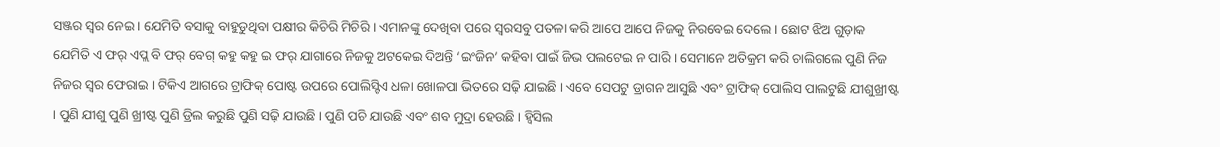ସଞ୍ଜର ସ୍ୱର ନେଇ । ଯେମିତି ବସାକୁ ବାହୁଡୁଥିବା ପକ୍ଷୀର କିଚିରି ମିଚିରି । ଏମାନଙ୍କୁ ଦେଖିବା ପରେ ସ୍ୱରସବୁ ପତଳା କରି ଆପେ ଆପେ ନିଜକୁ ନିରବେଇ ଦେଲେ । ଛୋଟ ଝିଅ ଗୁଡ଼ାକ ଯେମିତି ଏ ଫର୍ ଏପ୍ଲ ବି ଫର୍ ବେଗ୍ କହୁ କହୁ ଇ ଫର୍ ଯାଗାରେ ନିଜକୁ ଅଟକେଇ ଦିଅନ୍ତି ‘ଇଂଜିନ’ କହିବା ପାଇଁ ଜିଭ ପଲଟେଇ ନ ପାରି । ସେମାନେ ଅତିକ୍ରମ କରି ଚାଲିଗଲେ ପୁଣି ନିଜ ନିଜର ସ୍ୱର ଫେରାଇ । ଟିକିଏ ଆଗରେ ଟ୍ରାଫିକ୍ ପୋଷ୍ଟ ଉପରେ ପୋଲିସ୍ଟିଏ ଧଳା ଖୋଳପା ଭିତରେ ସଢ଼ି ଯାଇଛି । ଏବେ ସେପଟୁ ଡ୍ରାଗନ ଆସୁଛି ଏବଂ ଟ୍ରାଫିକ୍ ପୋଲିସ ପାଲଟୁଛି ଯୀଶୁଖ୍ରୀଷ୍ଟ । ପୁଣି ଯୀଶୁ ପୁଣି ଖ୍ରୀଷ୍ଟ ପୁଣି ଡ୍ରିଲ କରୁଛି ପୁଣି ସଢ଼ି ଯାଉଛି । ପୁଣି ପଚି ଯାଉଛି ଏବଂ ଶବ ମୁଦ୍ରା ହେଉଛି । ହ୍ୱିସିଲ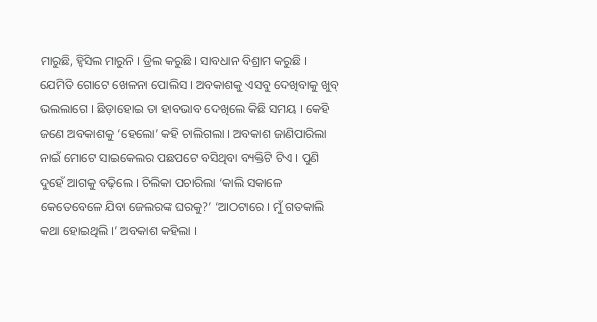ମାରୁଛି, ହ୍ୱିସିଲ ମାରୁନି । ଡ୍ରିଲ କରୁଛି । ସାବଧାନ ବିଶ୍ରାମ କରୁଛି । ଯେମିତି ଗୋଟେ ଖେଳନା ପୋଲିସ । ଅବକାଶକୁ ଏସବୁ ଦେଖିବାକୁ ଖୁବ୍ ଭଲଲାଗେ । ଛିଡ଼ାହୋଇ ତା ହାବଭାବ ଦେଖିଲେ କିଛି ସମୟ । କେହି ଜଣେ ଅବକାଶକୁ ‘ହେଲୋ’ କହି ଚାଲିଗଲା । ଅବକାଶ ଜାଣିପାରିଲା ନାଇଁ ମୋଟେ ସାଇକେଲର ପଛପଟେ ବସିଥିବା ବ୍ୟକ୍ତିଟି ଟିଏ । ପୁଣି ଦୁହେଁ ଆଗକୁ ବଢ଼ିଲେ । ଚିଲିକା ପଚାରିଲା ‘କାଲି ସକାଳେ କେତେବେଳେ ଯିବା ଜେଲରଙ୍କ ଘରକୁ?’ ‘ଆଠଟାରେ । ମୁଁ ଗତକାଲି କଥା ହୋଇଥିଲି ।’ ଅବକାଶ କହିଲା ।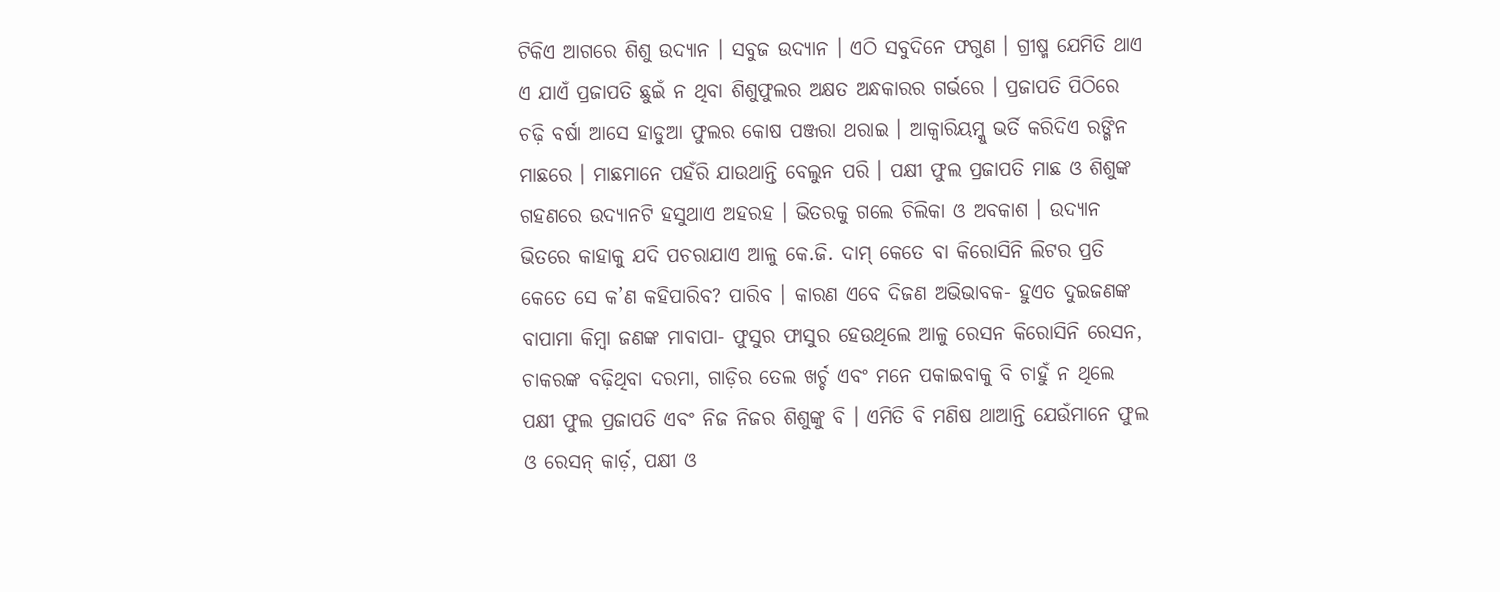ଟିକିଏ ଆଗରେ ଶିଶୁ ଉଦ୍ୟାନ । ସବୁଜ ଉଦ୍ୟାନ । ଏଠି ସବୁଦିନେ ଫଗୁଣ । ଗ୍ରୀଷ୍ମ ଯେମିତି ଥାଏ ଏ ଯାଏଁ ପ୍ରଜାପତି ଛୁଇଁ ନ ଥିବା ଶିଶୁଫୁଲର ଅକ୍ଷତ ଅନ୍ଧକାରର ଗର୍ଭରେ । ପ୍ରଜାପତି ପିଠିରେ ଚଢ଼ି ବର୍ଷା ଆସେ ହାଡୁଆ ଫୁଲର କୋଷ ପଞ୍ଜରା ଥରାଇ । ଆକ୍ୱାରିୟମ୍କୁ ଭର୍ତି କରିଦିଏ ରଙ୍ଗିନ ମାଛରେ । ମାଛମାନେ ପହଁରି ଯାଉଥାନ୍ତି ବେଲୁନ ପରି । ପକ୍ଷୀ ଫୁଲ ପ୍ରଜାପତି ମାଛ ଓ ଶିଶୁଙ୍କ ଗହଣରେ ଉଦ୍ୟାନଟି ହସୁଥାଏ ଅହରହ । ଭିତରକୁ ଗଲେ ଚିଲିକା ଓ ଅବକାଶ । ଉଦ୍ୟାନ ଭିତରେ କାହାକୁ ଯଦି ପଚରାଯାଏ ଆଳୁ କେ.ଜି. ଦାମ୍ କେତେ ବା କିରୋସିନି ଲିଟର ପ୍ରତି କେତେ ସେ କ’ଣ କହିପାରିବ? ପାରିବ । କାରଣ ଏବେ ଦିଜଣ ଅଭିଭାବକ- ହୁଏତ ଦୁଇଜଣଙ୍କ ବାପାମା କିମ୍ବା ଜଣଙ୍କ ମାବାପା- ଫୁସୁର ଫାସୁର ହେଉଥିଲେ ଆଳୁ ରେସନ କିରୋସିନି ରେସନ, ଚାକରଙ୍କ ବଢ଼ିଥିବା ଦରମା, ଗାଡ଼ିର ତେଲ ଖର୍ଚ୍ଚ ଏବଂ ମନେ ପକାଇବାକୁ ବି ଚାହୁଁ ନ ଥିଲେ ପକ୍ଷୀ ଫୁଲ ପ୍ରଜାପତି ଏବଂ ନିଜ ନିଜର ଶିଶୁଙ୍କୁ ବି । ଏମିତି ବି ମଣିଷ ଥାଆନ୍ତି ଯେଉଁମାନେ ଫୁଲ ଓ ରେସନ୍ କାର୍ଡ଼, ପକ୍ଷୀ ଓ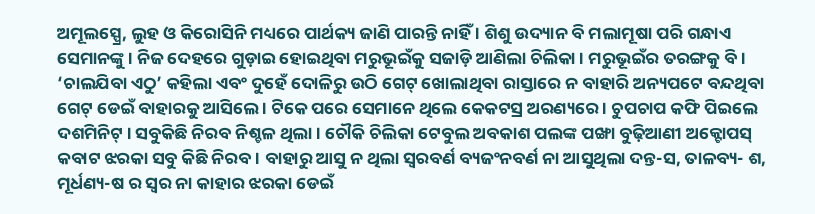ଅମୂଲସ୍ପ୍ରେ, ଲୁହ ଓ କିରୋସିନି ମଧ୍ୟରେ ପାର୍ଥକ୍ୟ ଜାଣି ପାରନ୍ତି ନାହିଁ । ଶିଶୁ ଉଦ୍ୟାନ ବି ମଲାମୂଷା ପରି ଗନ୍ଧାଏ ସେମାନଙ୍କୁ । ନିଜ ଦେହରେ ଗୁଡ଼ାଇ ହୋଇଥିବା ମରୁଭୂଇଁକୁ ସଜାଡ଼ି ଆଣିଲା ଚିଲିକା । ମରୁଭୂଇଁର ତରଙ୍ଗକୁ ବି । ‘ଚାଲଯିବା ଏଠୁ’ କହିଲା ଏବଂ ଦୁହେଁ ଦୋଳିରୁ ଉଠି ଗେଟ୍ ଖୋଲାଥିବା ରାସ୍ତାରେ ନ ବାହାରି ଅନ୍ୟପଟେ ବନ୍ଦଥିବା ଗେଟ୍ ଡେଇଁ ବାହାରକୁ ଆସିଲେ । ଟିକେ ପରେ ସେମାନେ ଥିଲେ କେକଟସ୍ର ଅରଣ୍ୟରେ । ଚୁପଚାପ କଫି ପିଇଲେ ଦଶମିନିଟ୍ । ସବୁକିଛି ନିରବ ନିଶ୍ଚଳ ଥିଲା । ଚୌକି ଚିଲିକା ଟେବୁଲ ଅବକାଶ ପଲଙ୍କ ପଙ୍ଖା ବୁଢ଼ିଆଣୀ ଅକ୍ଟୋପସ୍ କବାଟ ଝରକା ସବୁ କିଛି ନିରବ । ବାହାରୁ ଆସୁ ନ ଥିଲା ସ୍ୱରବର୍ଣ ବ୍ୟଜଂନବର୍ଣ ନା ଆସୁଥିଲା ଦନ୍ତ-ସ, ତାଳବ୍ୟ- ଶ, ମୂର୍ଧଣ୍ୟ-ଷ ର ସ୍ୱର ନା କାହାର ଝରକା ଡେଇଁ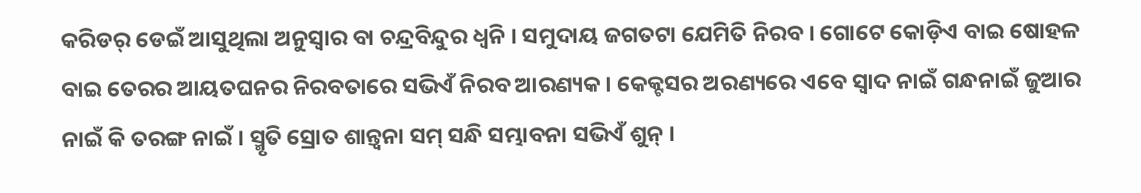କରିଡର୍ ଡେଇଁ ଆସୁଥିଲା ଅନୁସ୍ୱାର ବା ଚନ୍ଦ୍ରବିନ୍ଦୁର ଧ୍ୱନି । ସମୁଦାୟ ଜଗତଟା ଯେମିତି ନିରବ । ଗୋଟେ କୋଡ଼ିଏ ବାଇ ଷୋହଳ ବାଇ ତେରର ଆୟତଘନର ନିରବତାରେ ସଭିଏଁ ନିରବ ଆରଣ୍ୟକ । କେକ୍ଟସର ଅରଣ୍ୟରେ ଏବେ ସ୍ୱାଦ ନାଇଁ ଗନ୍ଧନାଇଁ ଜୁଆର ନାଇଁ କି ତରଙ୍ଗ ନାଇଁ । ସ୍ମୃତି ସ୍ରୋତ ଶାନ୍ତ୍ୱନା ସମ୍ ସନ୍ଧି ସମ୍ଭାବନା ସଭିଏଁ ଶୁନ୍ ।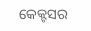କେକ୍ଟସର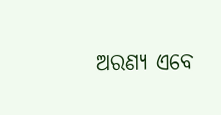ଅରଣ୍ୟ ଏବେ